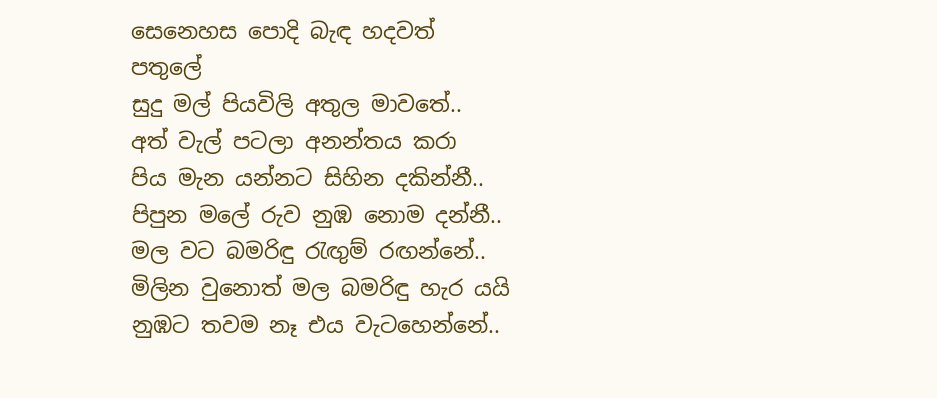සෙනෙහස පොදි බැඳ හදවත් පතුලේ
සුදු මල් පියවිලි අතුල මාවතේ..
අත් වැල් පටලා අනන්තය කරා
පිය මැන යන්නට සිහින දකින්නී..
පිපුන මලේ රුව නුඹ නොම දන්නී..
මල වට බමරිඳු රැඟුම් රඟන්නේ..
මිලින වුනොත් මල බමරිඳු හැර යයි
නුඹට තවම නෑ එය වැටහෙන්නේ..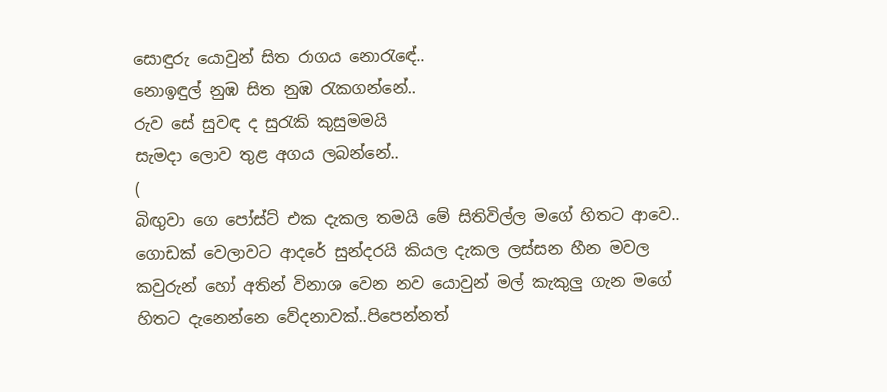සොඳුරු යොවුන් සිත රාගය නොරැඳේ..
නොඉඳුල් නුඹ සිත නුඹ රැකගන්නේ..
රුව සේ සුවඳ ද සුරැකි කුසුමමයි
සැමදා ලොව තුළ අගය ලබන්නේ..
(
බිඟුවා ගෙ පෝස්ට් එක දැකල තමයි මේ සිතිවිල්ල මගේ හිතට ආවෙ..
ගොඩක් වෙලාවට ආදරේ සුන්දරයි කියල දැකල ලස්සන හීන මවල කවුරුන් හෝ අතින් විනාශ වෙන නව යොවුන් මල් කැකුලු ගැන මගේ හිතට දැනෙන්නෙ වේදනාවක්..පිපෙන්නත්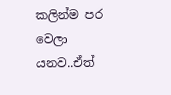කලින්ම පර වෙලා යනව..ඒත්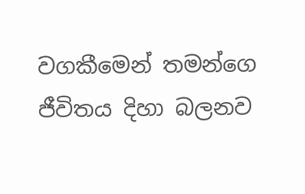වගකීමෙන් තමන්ගෙ ජීවිතය දිහා බලනව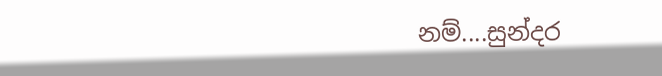නම්....සුන්දර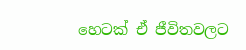හෙටක් ඒ ජීවිතවලට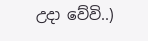උදා වේවි..)